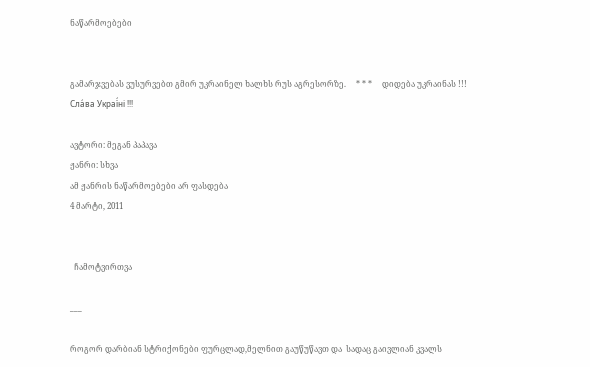ნაწარმოებები


გამარჯვებას ვუსურვებთ გმირ უკრაინელ ხალხს რუს აგრესორზე.     * * *     დიდება უკრაინას !!! Сла́ва Украї́ні !!!

ავტორი: მეგან პაპავა
ჟანრი: სხვა
ამ ჟანრის ნაწარმოებები არ ფასდება
4 მარტი, 2011


  ჩამოტვირთვა

___

როგორ დარბიან სტრიქონები ფურცლად,მელნით გაუწუწავთ და  სადაც გაივლიან კვალს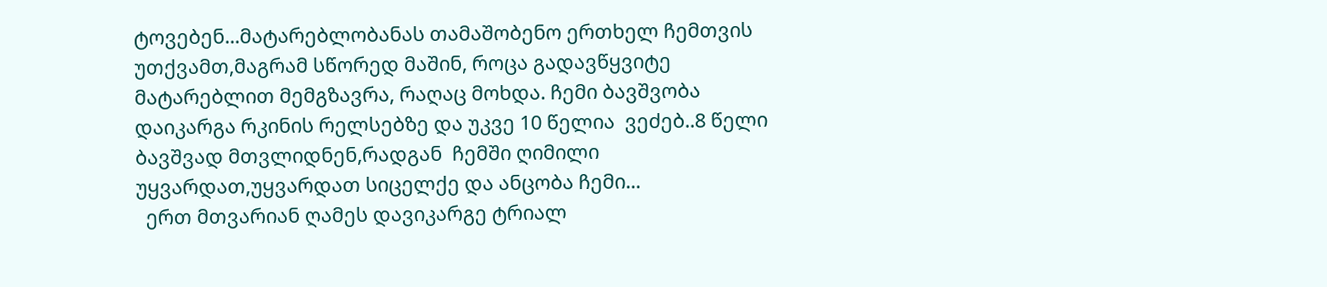ტოვებენ...მატარებლობანას თამაშობენო ერთხელ ჩემთვის უთქვამთ,მაგრამ სწორედ მაშინ, როცა გადავწყვიტე მატარებლით მემგზავრა, რაღაც მოხდა. ჩემი ბავშვობა დაიკარგა რკინის რელსებზე და უკვე 10 წელია  ვეძებ..8 წელი ბავშვად მთვლიდნენ,რადგან  ჩემში ღიმილი უყვარდათ,უყვარდათ სიცელქე და ანცობა ჩემი...
  ერთ მთვარიან ღამეს დავიკარგე ტრიალ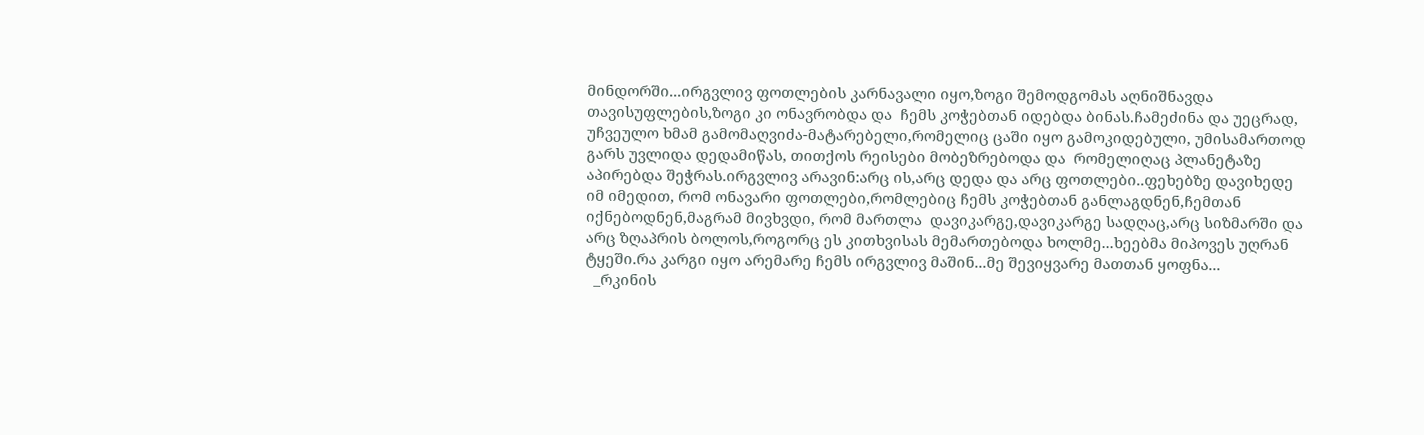მინდორში...ირგვლივ ფოთლების კარნავალი იყო,ზოგი შემოდგომას აღნიშნავდა თავისუფლების,ზოგი კი ონავრობდა და  ჩემს კოჭებთან იდებდა ბინას.ჩამეძინა და უეცრად, უჩვეულო ხმამ გამომაღვიძა-მატარებელი,რომელიც ცაში იყო გამოკიდებული, უმისამართოდ გარს უვლიდა დედამიწას, თითქოს რეისები მობეზრებოდა და  რომელიღაც პლანეტაზე აპირებდა შეჭრას.ირგვლივ არავინ:არც ის,არც დედა და არც ფოთლები..ფეხებზე დავიხედე იმ იმედით, რომ ონავარი ფოთლები,რომლებიც ჩემს კოჭებთან განლაგდნენ,ჩემთან იქნებოდნენ,მაგრამ მივხვდი, რომ მართლა  დავიკარგე,დავიკარგე სადღაც,არც სიზმარში და არც ზღაპრის ბოლოს,როგორც ეს კითხვისას მემართებოდა ხოლმე...ხეებმა მიპოვეს უღრან ტყეში.რა კარგი იყო არემარე ჩემს ირგვლივ მაშინ...მე შევიყვარე მათთან ყოფნა...
  _რკინის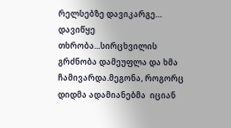რელსებზე დავიკარგე… დავიწყე თხრობა...სირცხვილის გრძნობა დამეუფლა და ხმა ჩამივარდა.მეგონა, როგორც დიდმა ადამიანებმა  იციან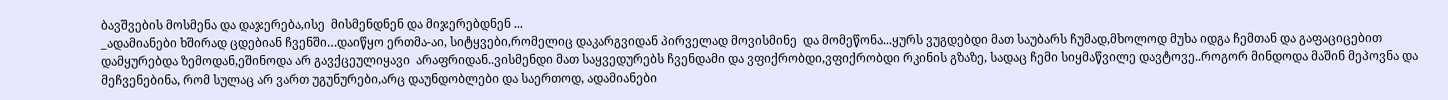ბავშვების მოსმენა და დაჯერება,ისე  მისმენდნენ და მიჯერებდნენ ...
_ადამიანები ხშირად ცდებიან ჩვენში…დაიწყო ერთმა-აი, სიტყვები,რომელიც დაკარგვიდან პირველად მოვისმინე  და მომეწონა...ყურს ვუგდებდი მათ საუბარს ჩუმად,მხოლოდ მუხა იდგა ჩემთან და გაფაციცებით დამყურებდა ზემოდან,ეშინოდა არ გავქცეულიყავი  არაფრიდან..ვისმენდი მათ საყვედურებს ჩვენდამი და ვფიქრობდი,ვფიქრობდი რკინის გზაზე, სადაც ჩემი სიყმაწვილე დავტოვე..როგორ მინდოდა მაშინ მეპოვნა და მეჩვენებინა, რომ სულაც არ ვართ უგუნურები,არც დაუნდობლები და საერთოდ, ადამიანები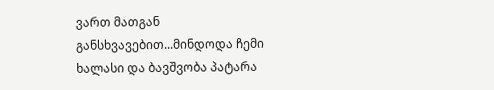ვართ მათგან განსხვავებით...მინდოდა ჩემი ხალასი და ბავშვობა პატარა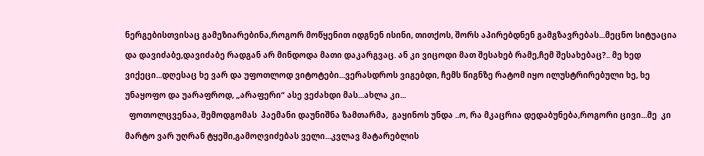ნერგებისთვისაც გამეზიარებინა,როგორ მოწყენით იდგნენ ისინი, თითქოს, შორს აპირებდნენ გამგზავრებას...მეცნო სიტუაცია და დავიძაბე,დავიძაბე რადგან არ მინდოდა მათი დაკარგვაც. ან კი ვიცოდი მათ შესახებ რამე,ჩემ შესახებაც?.. მე ხედ ვიქეცი...დღესაც ხე ვარ და უფოთლოდ ვიტოტები...ვერასდროს ვიგებდი, ჩემს წიგნზე რატომ იყო ილუსტრირებული ხე, ხე  უნაყოფო და უარაფროდ, „არაფერი“ ასე ვეძახდი მას...ახლა კი...
  ფოთოლცვენაა, შემოდგომას  პაემანი დაუნიშნა ზამთარმა,  გაყინოს უნდა ..ო, რა მკაცრია დედაბუნება,როგორი ცივი...მე  კი მარტო ვარ უღრან ტყეში,გამოღვიძებას ველი...კვლავ მატარებლის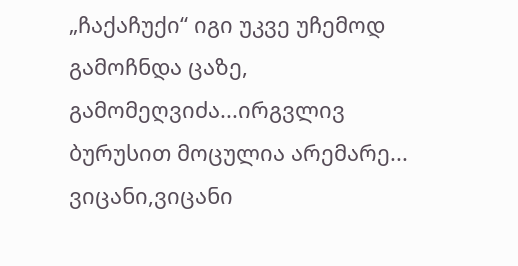„ჩაქაჩუქი“ იგი უკვე უჩემოდ გამოჩნდა ცაზე, გამომეღვიძა...ირგვლივ ბურუსით მოცულია არემარე... ვიცანი,ვიცანი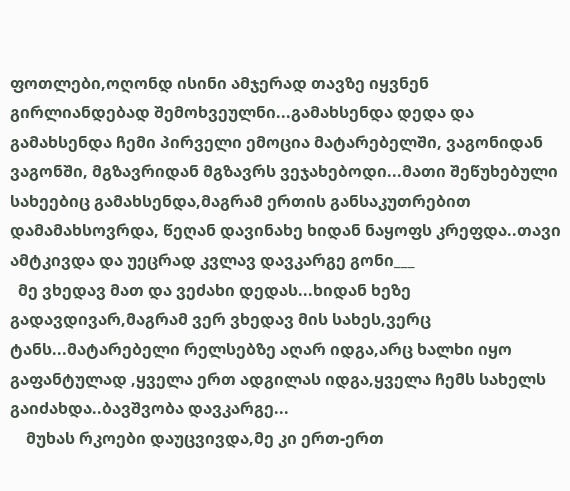ფოთლები,ოღონდ ისინი ამჯერად თავზე იყვნენ გირლიანდებად შემოხვეულნი...გამახსენდა დედა და გამახსენდა ჩემი პირველი ემოცია მატარებელში, ვაგონიდან ვაგონში, მგზავრიდან მგზავრს ვეჯახებოდი...მათი შეწუხებული სახეებიც გამახსენდა,მაგრამ ერთის განსაკუთრებით დამამახსოვრდა, წეღან დავინახე ხიდან ნაყოფს კრეფდა..თავი ამტკივდა და უეცრად კვლავ დავკარგე გონი___
  მე ვხედავ მათ და ვეძახი დედას...ხიდან ხეზე გადავდივარ,მაგრამ ვერ ვხედავ მის სახეს,ვერც ტანს...მატარებელი რელსებზე აღარ იდგა,არც ხალხი იყო გაფანტულად ,ყველა ერთ ადგილას იდგა,ყველა ჩემს სახელს გაიძახდა..ბავშვობა დავკარგე...
    მუხას რკოები დაუცვივდა,მე კი ერთ-ერთ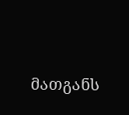მათგანს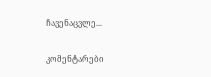ჩავენაცვლე...

კომენტარები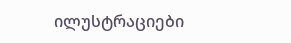ილუსტრაციები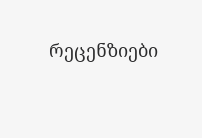რეცენზიები